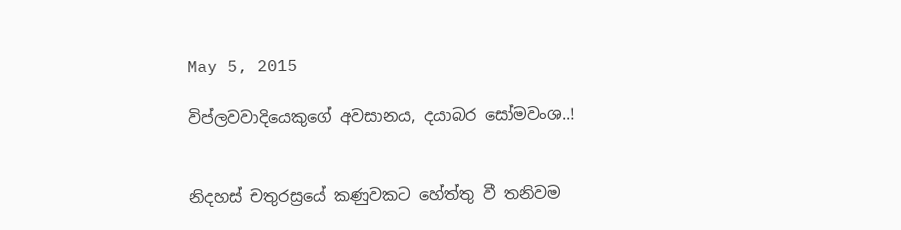May 5, 2015

විප්ලවවාදියෙකුගේ අවසානය, දයාබර සෝමවංශ..!


නිදහස් චතුරස්‍රයේ කණුවකට හේත්තු වී තනිවම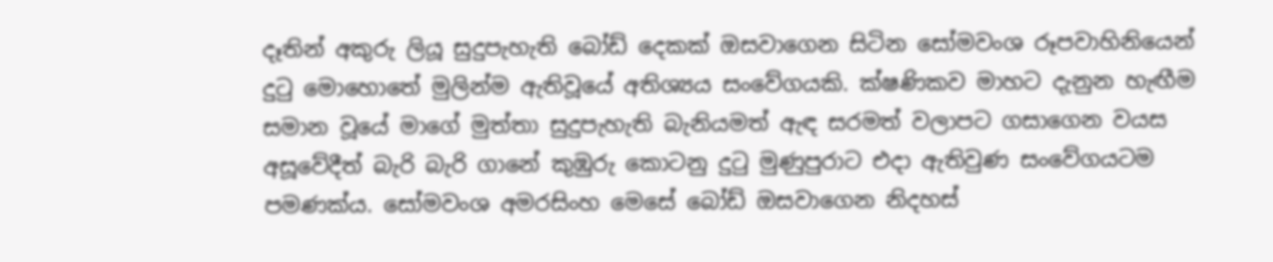දෑතින් අකුරු ලියූ සුදුපැහැති බෝඩ් දෙකක් ඔසවාගෙන සිටින සෝමවංශ රූපවාහිනියෙන් දුටු මොහොතේ මුලින්ම ඇතිවූයේ අතිශ්‍යය සංවේගයකි. ක්ෂණිකව මාහට දැනුන හැඟීම සමාන වූයේ මාගේ මුත්තා සුදුපැහැති බැනියමත් ඇඳ සරමත් වලාපට ගසාගෙන වයස අසූවේදීත් බැරි බැරි ගානේ කුඹුරු කොටනු දුටු මුණුපුරාට එදා ඇතිවුණ සංවේගයටම පමණක්ය. සෝමවංශ අමරසිංහ මෙසේ බෝඩ් ඔසවාගෙන නිදහස්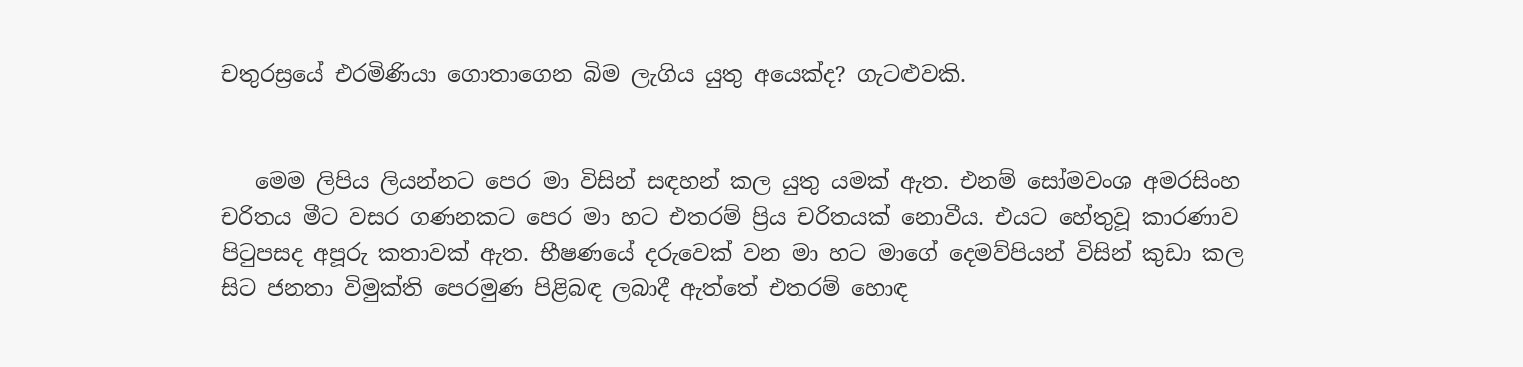චතුරස්‍රයේ එරමිණියා ගොතාගෙන බිම ලැගිය යුතු අයෙක්ද? ගැටළුවකි.


   මෙම ලිපිය ලියන්නට පෙර මා විසින් සඳහන් කල යුතු යමක් ඇත. එනම් සෝමවංශ අමරසිංහ චරිතය මීට වසර ගණනකට පෙර මා හට එතරම් ප්‍රිය චරිතයක් නොවීය. එයට හේතුවූ කාරණාව පිටුපසද අපූරු කතාවක් ඇත. භීෂණයේ දරුවෙක් වන මා හට මාගේ දෙමව්පියන් විසින් කුඩා කල සිට ජනතා විමුක්ති පෙරමුණ පිළිබඳ ලබාදී ඇත්තේ එතරම් හොඳ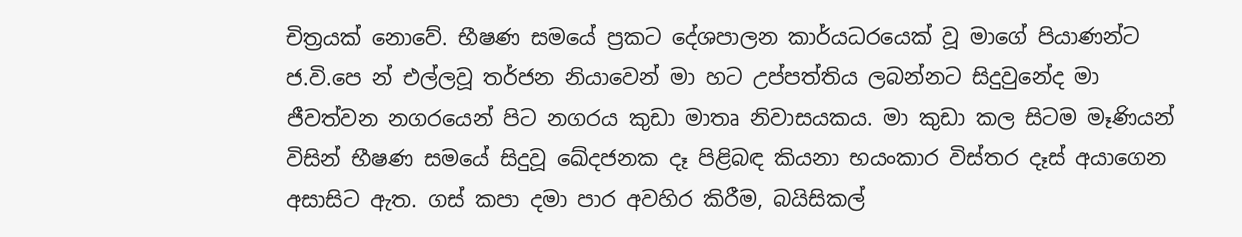චිත්‍රයක් නොවේ. භීෂණ සමයේ ප්‍රකට දේශපාලන කාර්යධරයෙක් වූ මාගේ පියාණන්ට ජ.වි.පෙ න් එල්ලවූ තර්ජන නියාවෙන් මා හට උප්පත්තිය ලබන්නට සිදුවුනේද මා ජීවත්වන නගරයෙන් පිට නගරය කුඩා මාතෘ නිවාසයකය. මා කුඩා කල සිටම මෑණියන් විසින් භීෂණ සමයේ සිදුවූ ඛේදජනක දෑ පිළිබඳ කියනා භයංකාර විස්තර දෑස් අයාගෙන අසාසිට ඇත. ගස් කපා දමා පාර අවහිර කිරීම, බයිසිකල්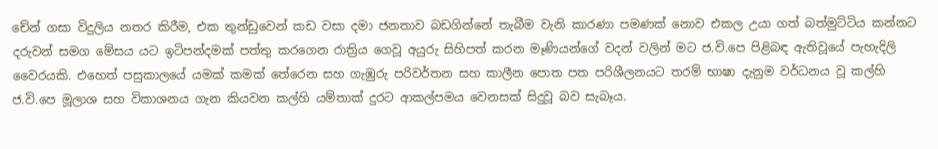චේන් ගසා විදුලිය නතර කිරීම, එක තුන්ඩුවෙන් කඩ වසා දමා ජනතාව බඩගින්නේ තැබීම වැනි කාරණා පමණක් නොව එකල උයා ගත් බත්මුට්ටිය කන්නට දරුවන් සමග මේසය යට ඉටිපන්දමක් පත්තු කරගෙන රාත්‍රිය ගෙවූ අයුරු සිහිපත් කරන මෑණියන්ගේ වදන් වලින් මට ජ.වි.පෙ පිළිබඳ ඇතිවූයේ පැහැදිලි වෛරයකි. එහෙත් පසුකාලයේ යමක් කමක් තේරෙන සහ ගැඹුරු පරිවර්තන සහ කාලීන පොත පත පරිශීලනයට තරම් භාෂා දැනුම වර්ධනය වූ කල්හි ජ.වි.පෙ මූලාශ සහ විකාශනය ගැන කියවන කල්හි යම්තාක් දුරට ආකල්පමය වෙනසක් සිදුවූ බව සැබෑය.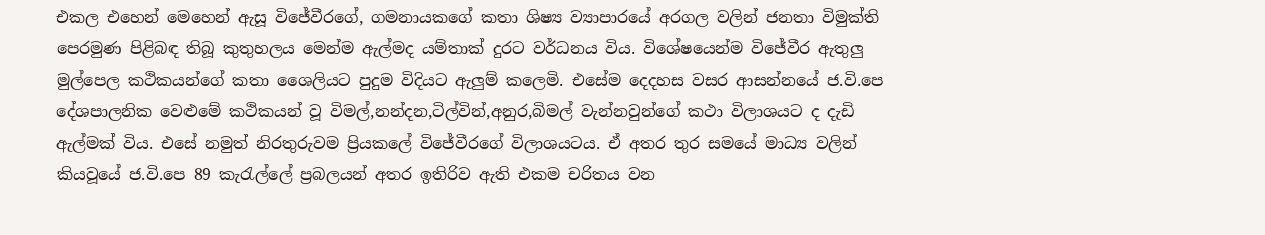එකල එහෙන් මෙහෙන් ඇසූ විජේවීරගේ, ගමනායකගේ කතා ශිෂ්‍ය ව්‍යාපාරයේ අරගල වලින් ජනතා විමුක්ති පෙරමුණ පිළිබඳ තිබූ කුතුහලය මෙන්ම ඇල්මද යම්තාක් දුරට වර්ධනය විය. විශේෂයෙන්ම විජේවීර ඇතුලු මුල්පෙල කථිකයන්ගේ කතා ශෛලියට පුදුම විදියට ඇලුම් කලෙමි. එසේම දෙදහස වසර ආසන්නයේ ජ.වි.පෙ දේශපාලනික වෙළුමේ කථිකයන් වූ විමල්,නන්දන,ටිල්වින්,අනුර,බිමල් වැන්නවුන්ගේ කථා විලාශයට ද දැඩි ඇල්මක් විය. එසේ නමුත් නිරතුරුවම ප්‍රියකලේ විජේවීරගේ විලාශයටය. ඒ අතර තුර සමයේ මාධ්‍ය වලින් කියවූයේ ජ.වි.පෙ 89 කැරැල්ලේ ප්‍රබලයන් අතර ඉතිරිව ඇති එකම චරිතය වන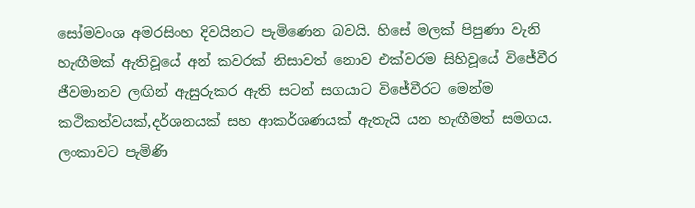සෝමවංශ අමරසිංහ දිවයිනට පැමිණෙන බවයි. හිසේ මලක් පිපුණා වැනි හැඟීමක් ඇතිවූයේ අන් කවරක් නිසාවත් නොව එක්වරම සිහිවූයේ විජේවීර ජීවමානව ලඟින් ඇසුරුකර ඇති සටන් සගයාට විජේවීරට මෙන්ම කථිකත්වයක්,දර්ශනයක් සහ ආකර්ශණයක් ඇතැයි යන හැඟීමත් සමගය. ලංකාවට පැමිණි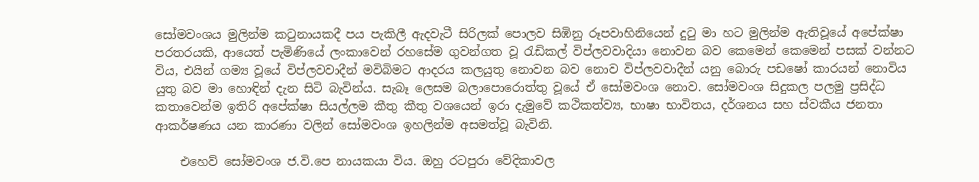සෝමවංශය මුලින්ම කටුනායකදී පය පැකිලී ඇදවැටී සිරිලක් පොලව සිඹිනු රූපවාහිනියෙන් දුටු මා හට මුලින්ම ඇතිවූයේ අපේක්ෂා පරතරයකි, ආයෙත් පැමිණියේ ලංකාවෙන් රහසේම ගුවන්ගත වූ රැඩිකල් විප්ලවවාදියා නොවන බව කෙමෙන් කෙමෙන් පසක් වන්නට විය, එයින් ගම්‍ය වූයේ විප්ලවවාදීන් මවිබිමට ආදරය කලයුතු නොවන බව නොව විප්ලවවාදීන් යනු බොරු පඩෂෝ කාරයන් නොවිය යුතු බව මා හොඳින් දැන සිටි බැවින්ය. සැබෑ ලෙසම බලාපොරොත්තු වූයේ ඒ සෝමවංශ නොව. සෝමවංශ සිදුකල පලමු ප්‍රසිද්ධ කතාවෙන්ම ඉතිරි අපේක්ෂා සියල්ලම කීතු කීතු වශයෙන් ඉරා දැමුවේ කථිකත්ව්‍ය, භාෂා භාවිතය, දර්ශනය සහ ස්වකීය ජනතා ආකර්ෂණය යන කාරණා වලින් සෝමවංශ ඉහලින්ම අසමත්වූ බැවිනි.

    එහෙව් සෝමවංශ ජ.වි.පෙ නායකයා විය. ඔහු රටපුරා වේදිකාවල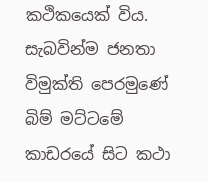කථිකයෙක් විය. සැබවින්ම ජනතා විමුක්ති පෙරමුණේ බිම් මට්ටමේ කාඩරයේ සිට කථා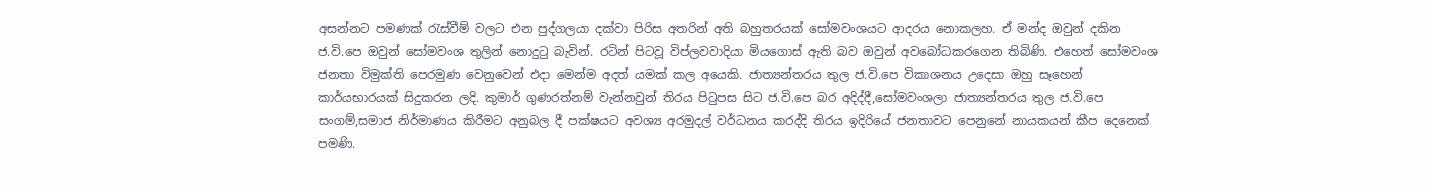අසන්නට පමණක් රැස්වීම් වලට එන පුද්ගලයා දක්වා පිරිස අතරින් අති බහුතරයක් සෝමවංශයට ආදරය නොකලහ. ඒ මන්ද ඔවුන් දකින ජ.වි.පෙ ඔවුන් සෝමවංශ තුලින් නොදුටු බැවින්. රටින් පිටවූ විප්ලවවාදියා මියගොස් ඇති බව ඔවුන් අවබෝධකරගෙන තිබිණි. එහෙත් සෝමවංශ ජනතා විමුක්ති පෙරමුණ වෙනුවෙන් එදා මෙන්ම අදත් යමක් කල අයෙකි. ජාත්‍යන්තරය තුල ජ.වි.පෙ විකාශනය උදෙසා ඔහු සෑහෙන් කාර්යභාරයක් සිදුකරන ලදි. කුමාර් ගුණරත්නම් වැන්නවුන් තිරය පිටුපස සිට ජ.වි.පෙ බර අදිද්දී,සෝමවංශලා ජාත්‍යන්තරය තුල ජ.වි.පෙ සංගම්,සමාජ නිර්මාණය කිරීමට අනුබල දී පක්ෂයට අවශ්‍ය අරමුදල් වර්ධනය කරද්දි තිරය ඉදිරියේ ජනතාවට පෙනුනේ නායකයන් කීප දෙනෙක් පමණි.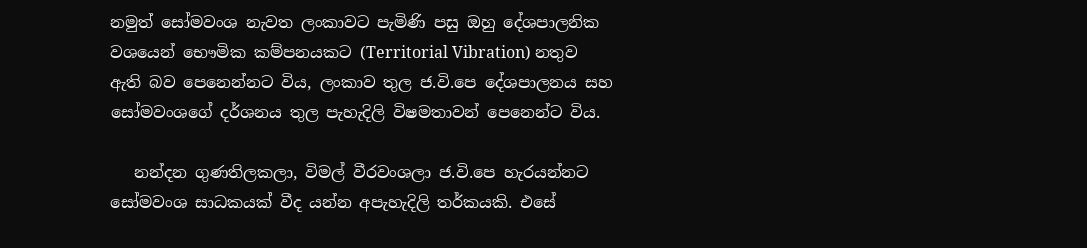නමුත් සෝමවංශ නැවත ලංකාවට පැමිණි පසු ඔහු දේශපාලනික වශයෙන් භෞමික කම්පනයකට (Territorial Vibration) නතුව ඇති බව පෙනෙන්නට විය, ලංකාව තුල ජ.වි.පෙ දේශපාලනය සහ සෝමවංශගේ දර්ශනය තුල පැහැදිලි විෂමතාවන් පෙනෙන්ට විය.

   නන්දන ගුණතිලකලා, විමල් වීරවංශලා ජ.වි.පෙ හැරයන්නට සෝමවංශ සාධකයක් වීද යන්න අපැහැදිලි තර්කයකි. එසේ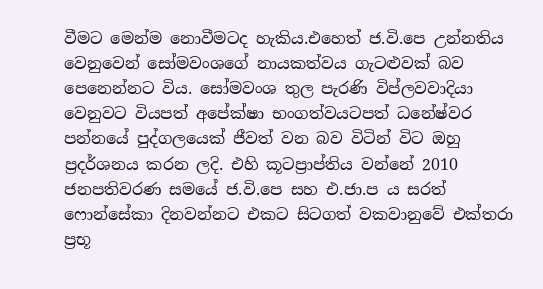වීමට මෙන්ම නොවීමටද හැකිය.එහෙත් ජ.වි.පෙ උන්නතිය වෙනුවෙන් සෝමවංශගේ නායකත්වය ගැටළුවක් බව පෙනෙන්නට විය. සෝමවංශ තුල පැරණි විප්ලවවාදියා වෙනුවට වියපත් අපේක්ෂා භංගත්වයටපත් ධනේෂ්වර පන්නයේ පුද්ගලයෙක් ජීවත් වන බව විටින් විට ඔහු ප්‍රදර්ශනය කරන ලදි. එහි කූටප්‍රාප්තිය වන්නේ 2010 ජනපතිවරණ සමයේ ජ.වි.පෙ සහ එ.ජා.ප ය සරත් ෆොන්සේකා දිනවන්නට එකට සිටගත් වකවානුවේ එක්තරා ප්‍රභූ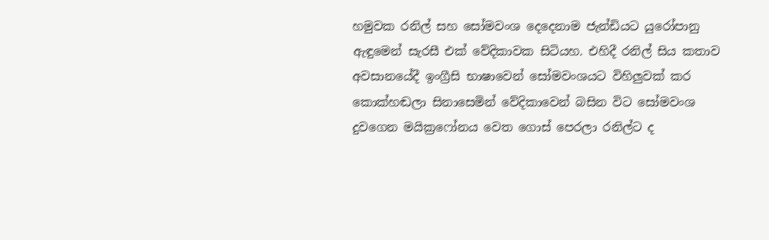හමුවක රනිල් සහ සෝමවංශ දෙදෙනාම ජැන්ඩියට යුරෝපානු ඇඳුමෙන් සැරසී එක් වේදිකාවක සිටියහ. එහිදී රනිල් සිය කතාව අවසානයේදී ඉංග්‍රීසි භාෂාවෙන් සෝමවංශයට විහිලුවක් කර කොක්හඬලා සිනාසෙමින් වේදිකාවෙන් බසින විට සෝමවංශ දුවගෙන මයික්‍රෆෝනය වෙත ගොස් පෙරලා රනිල්ට ද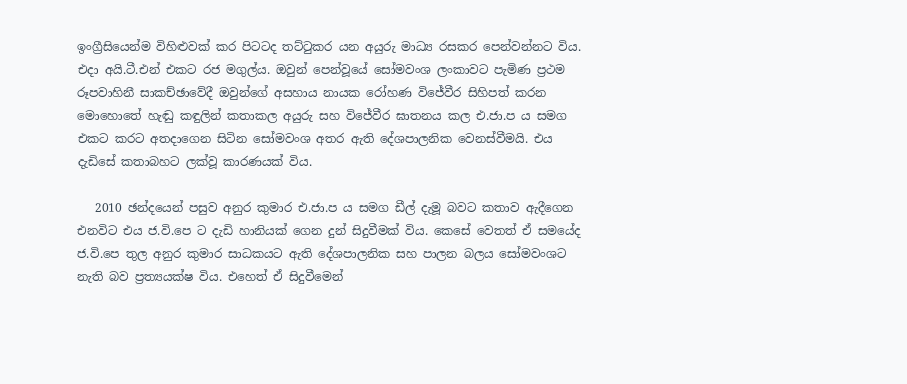ඉංග්‍රීසියෙන්ම විහිළුවක් කර පිටටද තට්ටුකර යන අයුරු මාධ්‍ය රසකර පෙන්වන්නට විය. එදා අයි.ටී.එන් එකට රජ මගුල්ය. ඔවුන් පෙන්වූයේ සෝමවංශ ලංකාවට පැමිණ ප්‍රථම රූපවාහිනී සාකච්ඡාවේදී ඔවුන්ගේ අසහාය නායක රෝහණ විජේවීර සිහිපත් කරන මොහොතේ හැඬු කඳුලින් කතාකල අයුරු සහ විජේවීර ඝාතනය කල එ.ජා.ප ය සමග එකට කරට අතදාගෙන සිටින සෝමවංශ අතර ඇති දේශපාලනික වෙනස්වීමයි. එය දැඩිසේ කතාබහට ලක්වූ කාරණයක් විය.

   2010 ඡන්දයෙන් පසුව අනුර කුමාර එ.ජා.ප ය සමග ඩීල් දැමූ බවට කතාව ඇදීගෙන එනවිට එය ජ.වි.පෙ ට දැඩි හානියක් ගෙන දුන් සිදුවීමක් විය. කෙසේ වෙතත් ඒ සමයේද ජ.වි.පෙ තුල අනුර කුමාර සාධකයට ඇති දේශපාලනික සහ පාලන බලය සෝමවංශට නැති බව ප්‍රත්‍යයක්ෂ විය. එහෙත් ඒ සිදුවීමෙන්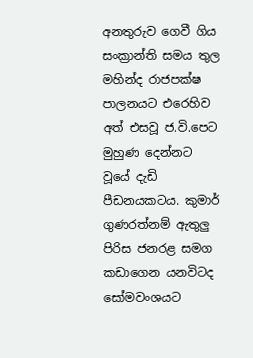අනතුරුව ගෙවී ගිය සංක්‍රාන්ති සමය තුල මහින්ද රාජපක්ෂ පාලනයට එරෙහිව අත් එසවූ ජ.වි.පෙට මුහුණ දෙන්නට වූයේ දැඩි පීඩනයකටය. කුමාර් ගුණරත්නම් ඇතුලු පිරිස ජනරළ සමග කඩාගෙන යනවිටද සෝමවංශයට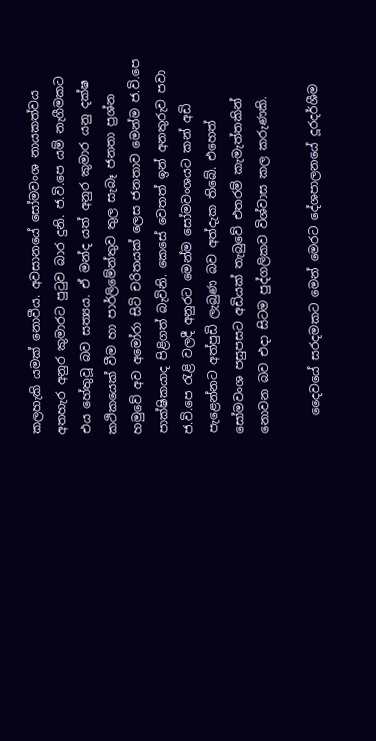කලහැකි යමක් නොවීය. අවසානයේ සෝමවංශ නායකත්වය අතහැර අනුර කුමාරට පුටුව බාර දුනි. ජ.වි.පෙ යම් නැගීමකට එය හේතුවූ බව සත්‍යය. ඒ මන්ද යත් අනුර කුමාර යනු දක්ෂ කථිකයෙක් වීම හා පාර්ලිමේන්තුව තුල සැබෑ ජනතා ප්‍රශ්න හමුවේ අව අමෝරා සිටි චරිතයක් ලෙස ජනතාව මෙන්ම ජ.වි.පෙ පාක්ෂිකයාද පිළිගත් බැවිනි. කෙසේ වෙතත් ඉන් අනතුරුව පවා ජ.වි.පෙ රැළි වලදී අනුරට මෙන්ම සෝමවංශයට කන් අඩි පැළෙන්නට අත්පුඩි ලැබුණ බව අත්දැක තිබේ. එහෙත් සෝමවංශ පසුපසට අඩියක් තැබුවේ එතරම් කැමැත්තකින් නොවන බව එදා සිටම පුද්ගලිකව විශ්වාස කල කරුණකි.

   දෛවයේ සරදමකට මෙන් මෙරට දේශපාලනයේ දූරදර්ශීම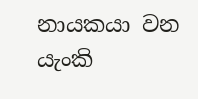නායකයා වන යැංකි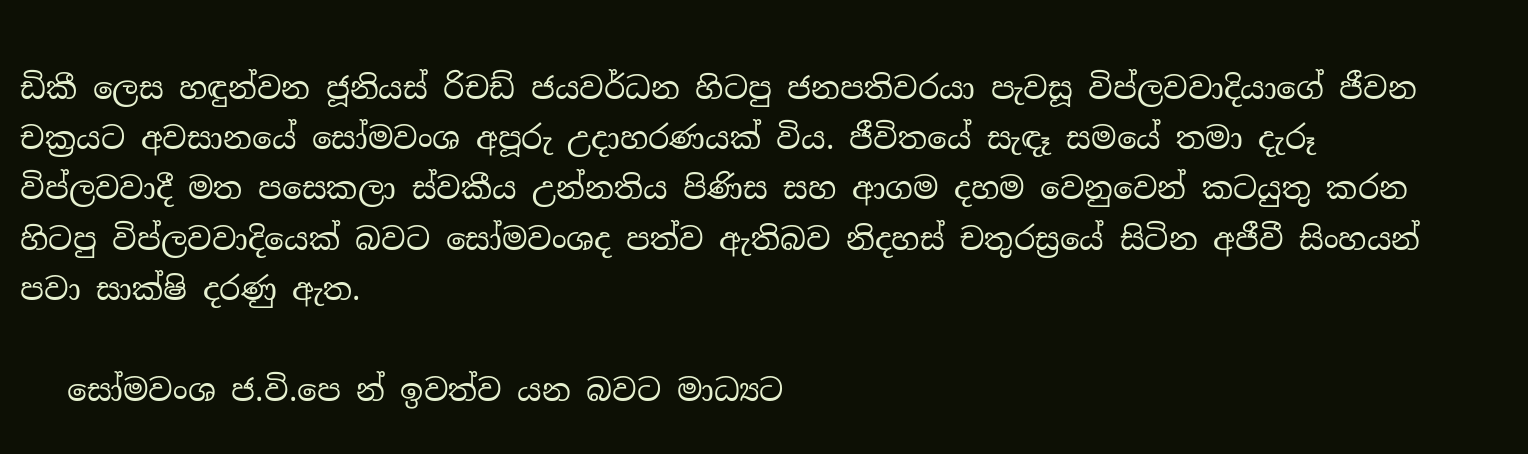ඩිකී ලෙස හඳුන්වන ජූනියස් රිචඩ් ජයවර්ධන හිටපු ජනපතිවරයා පැවසූ විප්ලවවාදියාගේ ජීවන චක්‍රයට අවසානයේ සෝමවංශ අපූරු උදාහරණයක් විය. ජීවිතයේ සැඳෑ සමයේ තමා දැරූ විප්ලවවාදී මත පසෙකලා ස්වකීය උන්නතිය පිණිස සහ ආගම දහම වෙනුවෙන් කටයුතු කරන හිටපු විප්ලවවාදියෙක් බවට සෝමවංශද පත්ව ඇතිබව නිදහස් චතුරස්‍රයේ සිටින අජීවී සිංහයන් පවා සාක්ෂි දරණු ඇත.

   සෝමවංශ ජ.වි.පෙ න් ඉවත්ව යන බවට මාධ්‍යට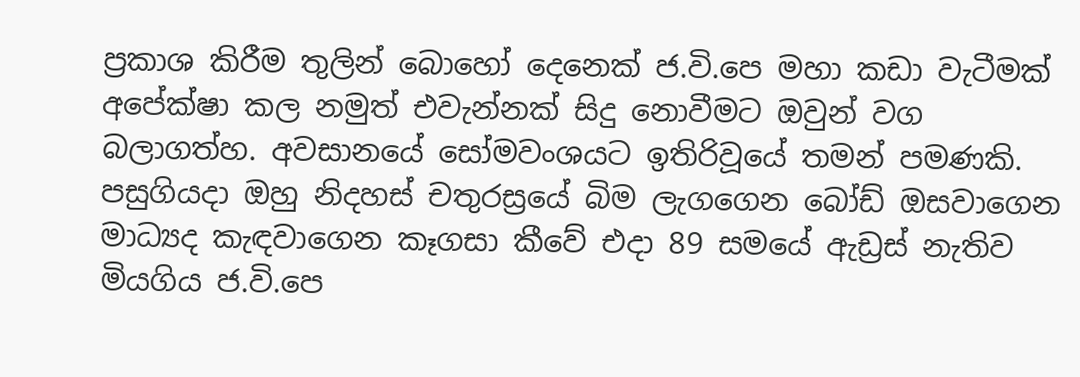ප්‍රකාශ කිරීම තුලින් බොහෝ දෙනෙක් ජ.වි.පෙ මහා කඩා වැටීමක් අපේක්ෂා කල නමුත් එවැන්නක් සිදු නොවීමට ඔවුන් වග බලාගත්හ. අවසානයේ සෝමවංශයට ඉතිරිවූයේ තමන් පමණකි. පසුගියදා ඔහු නිදහස් චතුරස්‍රයේ බිම ලැගගෙන බෝඩ් ඔසවාගෙන මාධ්‍යද කැඳවාගෙන කෑගසා කීවේ එදා 89 සමයේ ඇඩ්‍රස් නැතිව මියගිය ජ.වි.පෙ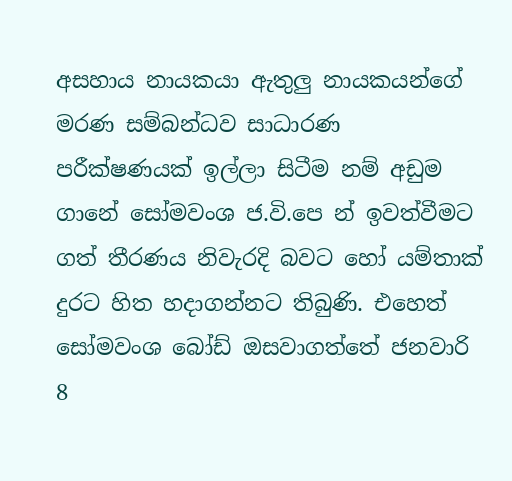අසහාය නායකයා ඇතුලු නායකයන්ගේ මරණ සම්බන්ධව සාධාරණ පරීක්ෂණයක් ඉල්ලා සිටීම නම් අඩුම ගානේ සෝමවංශ ජ.වි.පෙ න් ඉවත්වීමට ගත් තීරණය නිවැරදි බවට හෝ යම්තාක් දුරට හිත හදාගන්නට තිබුණි. එහෙත් සෝමවංශ බෝඩ් ඔසවාගත්තේ ජනවාරි 8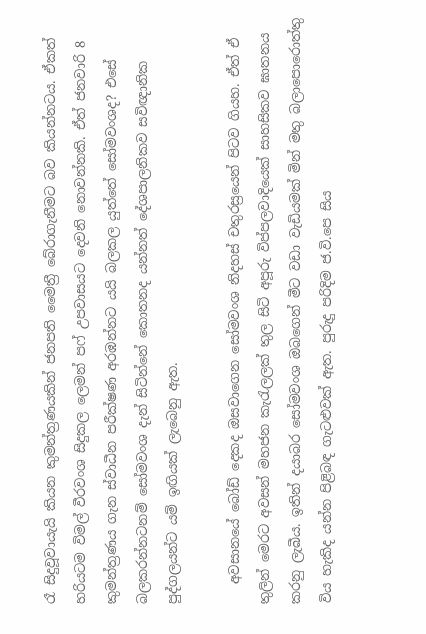රෑ සිදුවූවායැයි කියන කුමන්ත්‍රණයකින් ජනපති මෛත්‍රී බේරාගැනීමට බව කියන්නටය. ඒකත් හරියටම විමල් වීරවංශ සිදුකල ලෙමන් පෆ් උපවාසයට දෙවනි නොවන්නකි. ඒත් ජනවාරි 8 කුමන්ත්‍රණය ගැන ස්වාධීන පරීක්ෂණ අරඹන්නට යයි බලකල යුත්තේ සෝමවංශද? එසේ බලකරන්නටනම් සෝමවංශ දැන් සිටින්නේ කොතනද යන්නත් දේශපාලනිකව සවිඥානික පුද්ගලයන්ට යම් ඉඟියක් ලැබෙනු ඇත.

   අවසානයේ බෝඩ් දෙකද ඔසවාගෙන සෝමවංශ නිදහස් චතුරස්‍රයෙන් පිටව ගියහ. ඒත් ඒ තුලින් මෙරට අවසන් මහජන කැරැලලක් තුල සිටි අපූරු විප්පලවාදියෙක් සාහසිකව ඝාතනය කරනු ලැබීය. ඉතින් දයාබර සෝමවංශ ඔබගෙන් මීට වඩා වැඩියමක් මින් මතු බලාපොරොත්තු විය හැකිද යන්න පිළිබඳ ගැටළුවක් ඇත. පුරුදු පරිදිම ජ.වි.පෙ සිය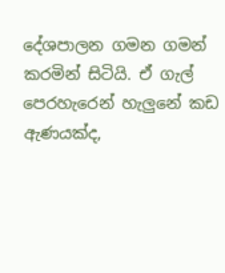දේශපාලන ගමන ගමන් කරමින් සිටියි. ඒ ගැල් පෙරහැරෙන් හැලුනේ කඩ ඇණයක්ද,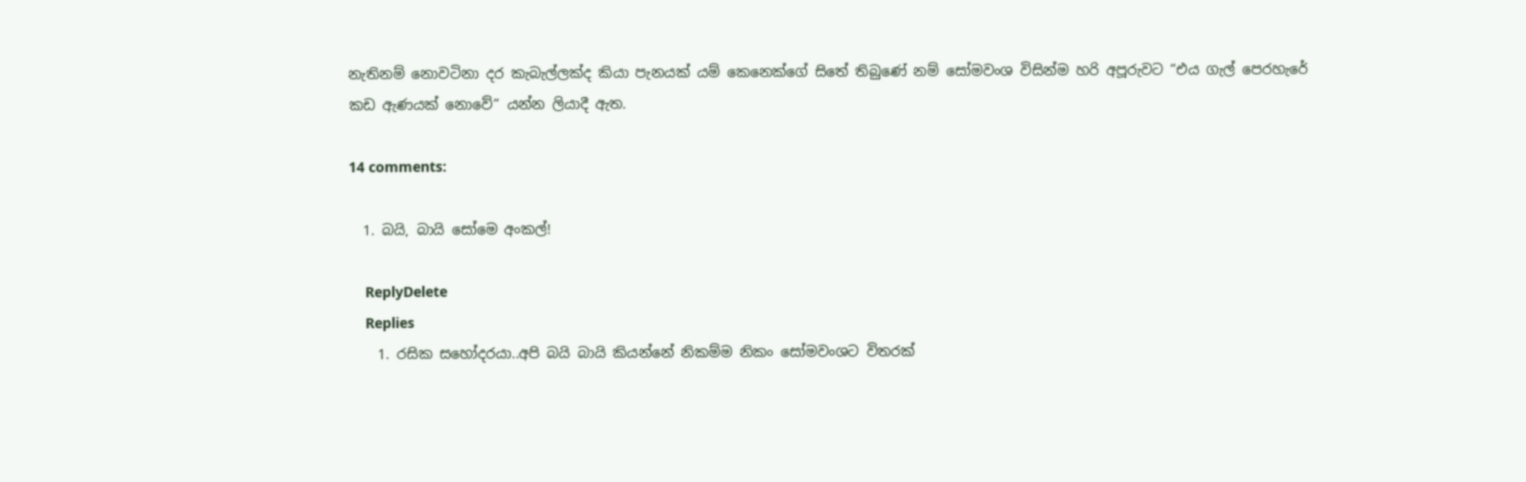නැතිනම් නොවටිනා දර කැබැල්ලක්ද කියා පැනයක් යම් කෙනෙක්ගේ සිතේ තිබුණේ නම් සෝමවංශ විසින්ම හරි අපූරුවට “එය ගැල් පෙරහැරේ කඩ ඇණයක් නොවේ“ යන්න ලියාදී ඇත.

14 comments:

  1. බයි, බායි සෝමෙ අංකල්!

    ReplyDelete
    Replies
    1. රසික සහෝදරයා..අපි බයි බායි කියන්නේ නිකම්ම නිකං සෝමවංශට විතරක්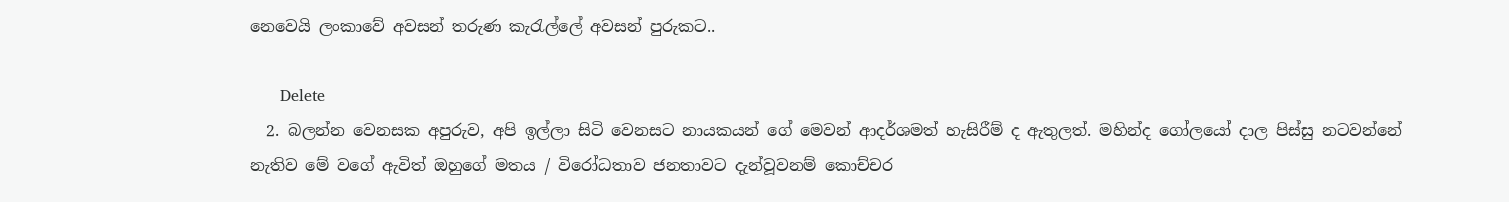නෙවෙයි ලංකාවේ අවසන් තරුණ කැරැල්ලේ අවසන් පුරුකට..

      Delete
  2. බලන්න වෙනසක අපුරුව, අපි ඉල්ලා සිටි වෙනසට නායකයන් ගේ මෙවන් ආදර්ශමත් හැසිරීම් ද ඇතුලත්. මහින්ද ගෝලයෝ දාල පිස්සු නටවන්නේ නැතිව මේ වගේ ඇවිත් ඔහුගේ මතය / විරෝධතාව ජනතාවට දැන්වූවනම් කොච්චර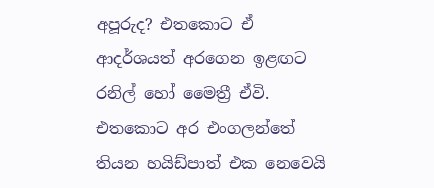අපූරුද? එතකොට ඒ ආදර්ශයත් අරගෙන ඉළඟට රනිල් හෝ මෛත්‍රී ඒවි. එතකොට අර එංගලන්තේ තියන හයිඩ්පාත් එක නෙවෙයි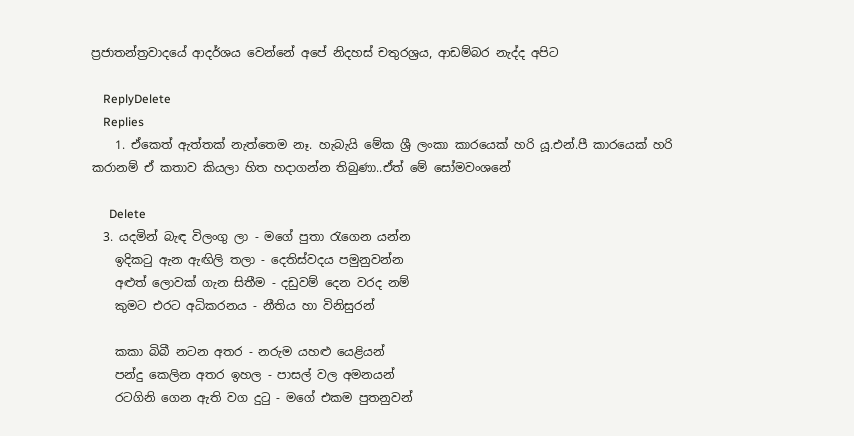ප්‍රජාතන්ත්‍රවාදයේ ආදර්ශය වෙන්නේ අපේ නිදහස් චතුරශ්‍රය, ආඩම්බර නැද්ද අපිට

    ReplyDelete
    Replies
    1. ඒකෙත් ඇත්තක් නැත්තෙම නෑ. හැබැයි මේක ශ්‍රී ලංකා කාරයෙක් හරි යූ.එන්.පී කාරයෙක් හරි කරානම් ඒ කතාව කියලා හිත හදාගන්න තිබුණා..ඒත් මේ සෝමවංශනේ

      Delete
  3. යදමින් බැඳ විලංගු ලා - මගේ පුතා රැගෙන යන්න
    ඉදිකටු ඇන ඇඟිලි තලා - දෙතිස්වදය පමුනුවන්න
    අළුත් ලොවක් ගැන සිතීම - දඩුවම් දෙන වරද නම්
    කුමට ‍එරට අධිකරනය - නීතිය හා විනිසුරන්

    කකා බිබී නටන අතර - නරුම යහළු යෙළියන්
    පන්දු කෙලින අතර ඉහල - පාසල් වල අමනයන්
    රටගිනි ගෙන ඇති වග දුටු - මගේ එකම පුතනුවන්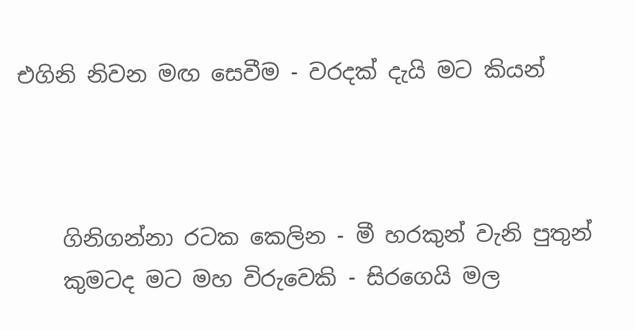එගිනි නිවන මඟ සෙවීම - වරදක් දැයි මට කියන්



    ගිනිගන්නා රටක කෙලින - මී හරකුන් වැනි පුතුන්
    කුමටද මට මහ විරුවෙකි - සිරගෙයි මල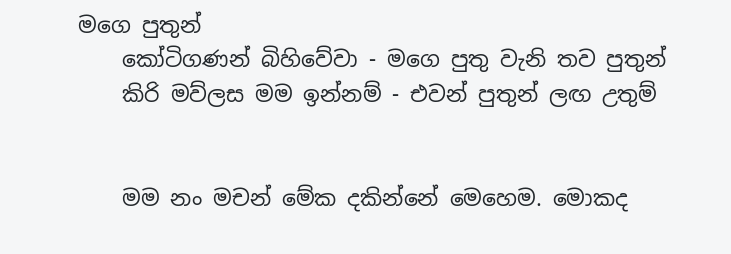මගෙ පුතුන්
    කෝටිගණන් බිහිවේවා - මගෙ පුතු වැනි තව පුතුන්
    කිරි මව්ලස මම ඉන්නම් - එවන් පුතුන් ලඟ උතුම්


    මම නං මචන් මේක දකින්නේ මෙහෙම. මොකද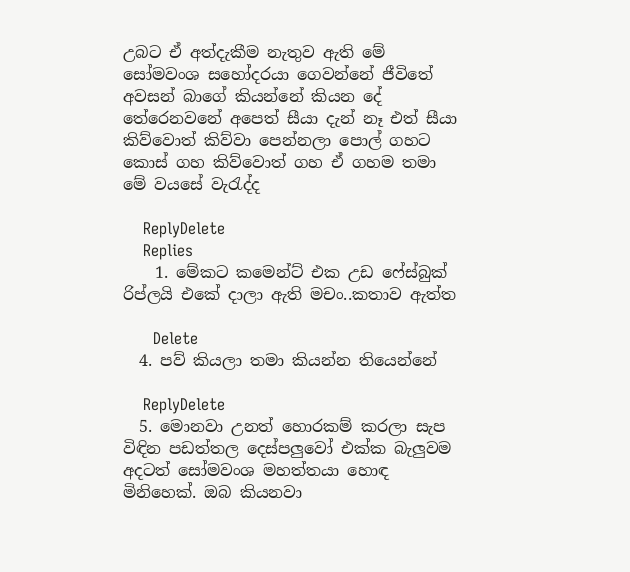උබට ඒ අත්දැකීම නැතුව ඇති මේ සෝමවංශ සහෝදරයා ගෙවන්නේ ජීවිතේ අවසන් බාගේ කියන්නේ කියන දේ තේරෙනවනේ අපෙත් සීයා දැන් නෑ එත් සීයා කිව්වොත් කිව්වා පෙන්නලා පොල් ගහට කොස් ගහ කිව්වොත් ගහ ඒ ගහම තමා මේ වයසේ වැරැද්ද

    ReplyDelete
    Replies
    1. මේකට කමෙන්ට් එක උඩ ෆේස්බුක් රිප්ලයි එකේ දාලා ඇති මචං..කතාව ඇත්ත

      Delete
  4. පව් කියලා තමා කියන්න තියෙන්නේ

    ReplyDelete
  5. මොනවා උනත් හොරකම් කරලා සැප විඳින පඩත්තල දෙස්පලුවෝ එක්ක බැලුවම අදටත් සෝමවංශ මහත්තයා හොඳ මිනිහෙක්. ඔබ කියනවා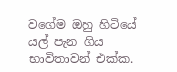වගේම ඔහු හිටියේ යල් පැන ගිය භාවිතාවන් එක්ක.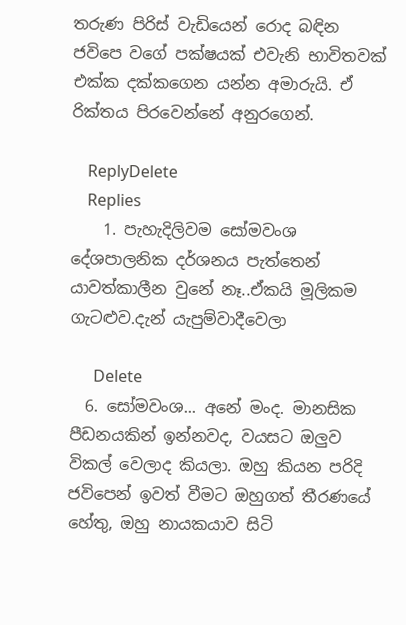තරුණ පිරිස් වැඩියෙන් රොද බඳින ජවිපෙ වගේ පක්ෂයක් එවැනි භාවිතවක් එක්ක දක්කගෙන යන්න අමාරුයි. ඒ රික්තය පිරවෙන්නේ අනුරගෙන්.

    ReplyDelete
    Replies
    1. පැහැදිලිවම සෝමවංශ දේශපාලනික දර්ශනය පැත්තෙන් යාවත්කාලීන වුනේ නෑ..ඒකයි මූලිකම ගැටළුව.දැන් යැපුම්වාදීවෙලා

      Delete
  6. සෝමවංශ... අනේ මංද. මානසික පීඩනයකින් ඉන්නවද, වයසට ඔලුව විකල් වෙලාද කියලා. ඔහු කියන පරිදි ජවිපෙන් ඉවත් වීමට ඔහුගත් තීරණයේ හේතු, ඔහු නායකයාව සිටි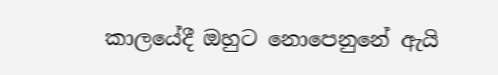කාලයේදී ඔහුට නොපෙනුනේ ඇයි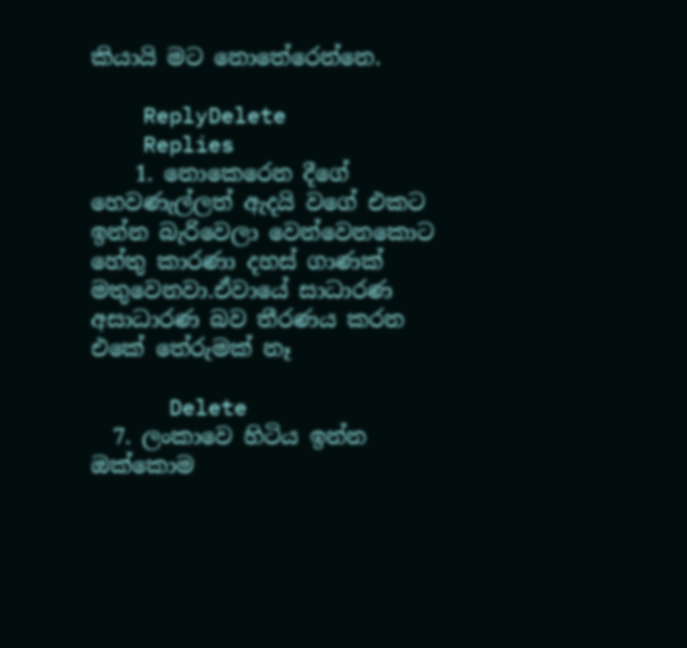කියායි මට නොතේරෙන්නෙ.

    ReplyDelete
    Replies
    1. නොකෙරෙන දීගේ හෙවණැල්ලත් ඇදයි වගේ එකට ඉන්න බැරිවෙලා වෙන්වෙනකොට හේතු කාරණා දහස් ගාණක් මතුවෙනවා.ඒවායේ සාධාරණ අසාධාරණ බව තීරණය කරන එකේ තේරුමක් නෑ

      Delete
  7. ලංකාවෙ හිටිය ඉන්න ඔක්කොම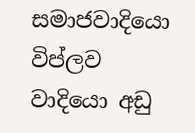සමාජවාදියො විප්ලව වාදියො අඩු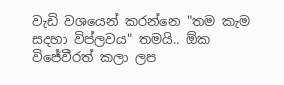වැඩි වශයෙන් කරන්නෙ "තම කැම සදහා විප්ලවය" තමයි.. ඕක විජේවීරත් කලා ලප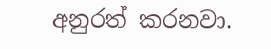අනුරත් කරනවා.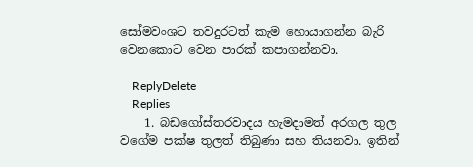සෝමවංශට තවදුරටත් කැම හොයාගන්න බැරි වෙනකොට වෙන පාරක් කපාගන්නවා.

    ReplyDelete
    Replies
    1. බඩගෝස්තරවාදය හැමදාමත් අරගල තුල වගේම පක්ෂ තුලත් තිබුණා සහ තියනවා. ඉතින්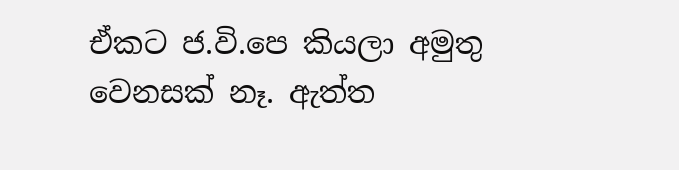ඒකට ජ.වි.පෙ කියලා අමුතු වෙනසක් නෑ. ඇත්ත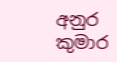අනුර කුමාර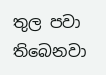තුල පවා තිබෙනවා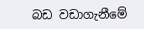බඩ වඩාගැනීමේ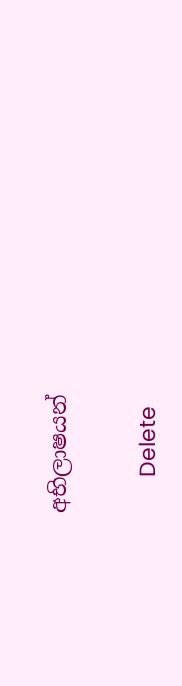අභිලාෂයන්

      Delete